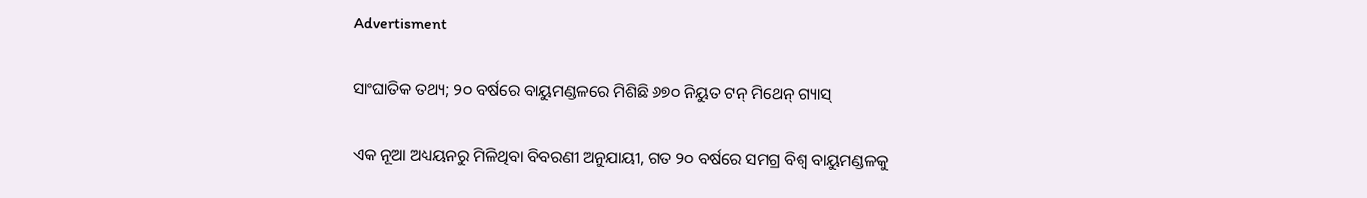Advertisment

ସାଂଘାତିକ ତଥ୍ୟ; ୨୦ ବର୍ଷରେ ବାୟୁମଣ୍ଡଳରେ ମିଶିଛି ୬୭୦ ନିୟୁତ ଟନ୍‌ ମିଥେନ୍‌ ଗ୍ୟାସ୍‌

ଏକ ନୂଆ ଅଧ୍ୟୟନରୁ ମିଳିଥିବା ବିବରଣୀ ଅନୁଯାୟୀ, ଗତ ୨୦ ବର୍ଷରେ ସମଗ୍ର ବିଶ୍ୱ ବାୟୁମଣ୍ଡଳକୁ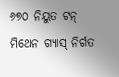୬୭୦ ନିୟୁତ ଟନ୍‌ ମିଥେନ ଗ୍ୟାସ୍‌ ନିର୍ଗତ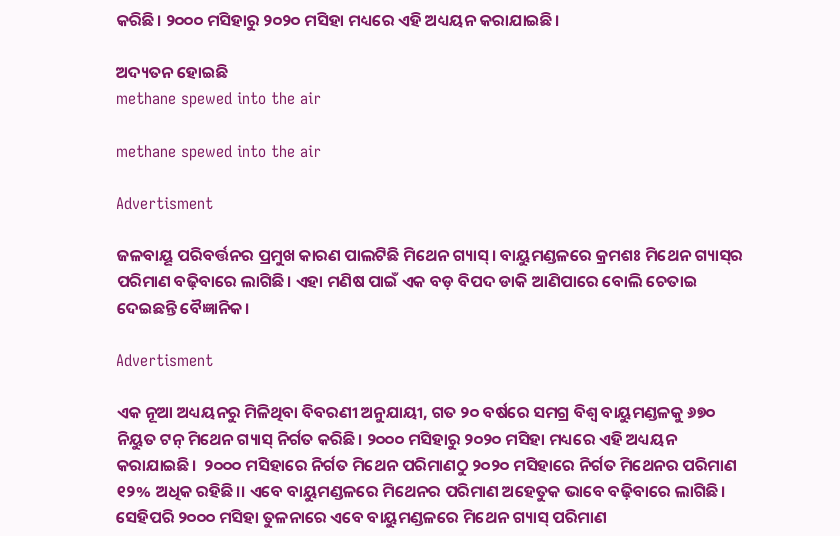କରିଛି। ୨୦୦୦ ମସିହାରୁ ୨୦୨୦ ମସିହା ମଧ୍ୟରେ ଏହି ଅଧ୍ୟୟନ କରାଯାଇଛି।

ଅଦ୍ୟତନ ହୋଇଛି
methane spewed into the air

methane spewed into the air

Advertisment

ଜଳବାୟୂ ପରିବର୍ତ୍ତନର ପ୍ରମୁଖ କାରଣ ପାଲଟିଛି ମିଥେନ ଗ୍ୟାସ୍‌। ବାୟୁମଣ୍ଡଳରେ କ୍ରମଶଃ ମିଥେନ ଗ୍ୟାସ୍‌ର ପରିମାଣ ବଢ଼ିବାରେ ଲାଗିଛି। ଏହା ମଣିଷ ପାଇଁ ଏକ ବଡ଼ ବିପଦ ଡାକି ଆଣିପାରେ ବୋଲି ଚେତାଇ ଦେଇଛନ୍ତି ବୈଜ୍ଞାନିକ।

Advertisment

ଏକ ନୂଆ ଅଧ୍ୟୟନରୁ ମିଳିଥିବା ବିବରଣୀ ଅନୁଯାୟୀ, ଗତ ୨୦ ବର୍ଷରେ ସମଗ୍ର ବିଶ୍ୱ ବାୟୁମଣ୍ଡଳକୁ ୬୭୦ ନିୟୁତ ଟନ୍‌ ମିଥେନ ଗ୍ୟାସ୍‌ ନିର୍ଗତ କରିଛି। ୨୦୦୦ ମସିହାରୁ ୨୦୨୦ ମସିହା ମଧ୍ୟରେ ଏହି ଅଧ୍ୟୟନ କରାଯାଇଛି।  ୨୦୦୦ ମସିହାରେ ନିର୍ଗତ ମିଥେନ ପରିମାଣଠୁ ୨୦୨୦ ମସିହାରେ ନିର୍ଗତ ମିଥେନର ପରିମାଣ ୧୨% ଅଧିକ ରହିଛି।। ଏବେ ବାୟୁମଣ୍ଡଳରେ ମିଥେନର ପରିମାଣ ଅହେତୁକ ଭାବେ ବଢ଼ିବାରେ ଲାଗିଛି। ସେହିପରି ୨୦୦୦ ମସିହା ତୁଳନାରେ ଏବେ ବାୟୁମଣ୍ଡଳରେ ମିଥେନ ଗ୍ୟାସ୍‌ ପରିମାଣ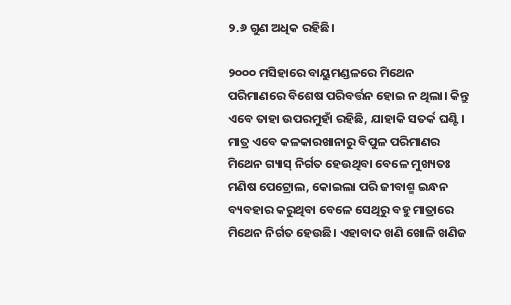୨.୬ ଗୁଣ ଅଧିକ ରହିଛି।

୨୦୦୦ ମସିହାରେ ବାୟୁମଣ୍ଡଳରେ ମିଥେନ ପରିମାଣରେ ବିଶେଷ ପରିବର୍ତ୍ତନ ହୋଇ ନ ଥିଲା। କିନ୍ତୁ ଏବେ ତାହା ଉପରମୁହାଁ ରହିଛି, ଯାହାକି ସତର୍କ ଘଣ୍ଟି। ମାତ୍ର ଏବେ କଳକାରଖାନାରୁ ବିପୁଳ ପରିମାଣର ମିଥେନ ଗ୍ୟାସ୍‌ ନିର୍ଗତ ହେଉଥିବା ବେଳେ ମୁଖ୍ୟତଃ ମଣିଷ ପେଟ୍ରୋଲ, କୋଇଲା ପରି ଜୀବାଶ୍ମ ଇନ୍ଧନ ବ୍ୟବହାର କରୁଥିବା ବେଳେ ସେଥିରୁ ବହୁ ମାତ୍ରାରେ ମିଥେନ ନିର୍ଗତ ହେଉଛି। ଏହାବାଦ ଖଣି ଖୋଳି ଖଣିଜ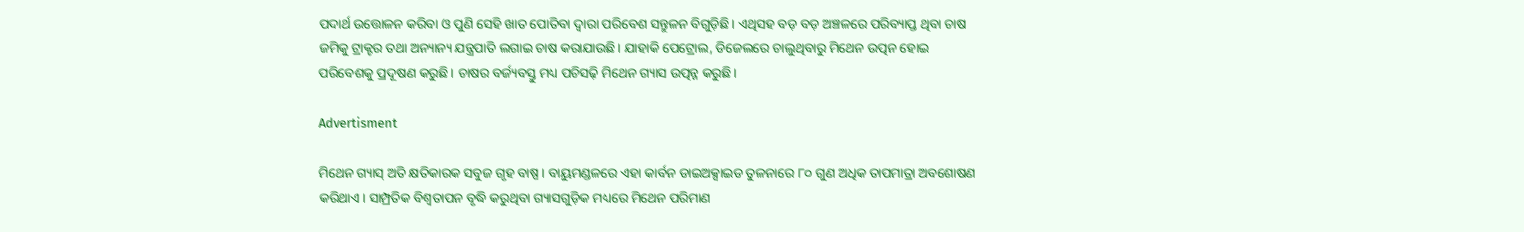ପଦାର୍ଥ ଉତ୍ତୋଳନ କରିବା ଓ ପୁଣି ସେହି ଖାତ ପୋତିବା ଦ୍ୱାରା ପରିବେଶ ସନ୍ତୁଳନ ବିଗୁଡ଼ିଛି। ଏଥିସହ ବଡ଼ ବଡ଼ ଅଞ୍ଚଳରେ ପରିବ୍ୟାପ୍ତ ଥିବା ଚାଷ ଜମିକୁ ଟ୍ରାକ୍ଟର ତଥା ଅନ୍ୟାନ୍ୟ ଯନ୍ତ୍ରପାତି ଲଗାଇ ଚାଷ କରାଯାଉଛି। ଯାହାକି ପେଟ୍ରୋଲ, ଡିଜେଲରେ ଚାଲୁଥିବାରୁ ମିଥେନ ଉତ୍ପନ ହୋଇ ପରିବେଶକୁ ପ୍ରଦୂଷଣ କରୁଛି। ଚାଷର ବର୍ଜ୍ୟବସ୍ତୁ ମଧ୍ୟ ପଚିସଢ଼ି ମିଥେନ ଗ୍ୟାସ ଉତ୍ପନ୍ନ କରୁଛି।

Advertisment

ମିଥେନ ଗ୍ୟାସ୍‌ ଅତି କ୍ଷତିକାରକ ସବୁଜ ଗୃହ ବାଷ୍ପ। ବାୟୁମଣ୍ଡଳରେ ଏହା କାର୍ବନ ଡାଇଅକ୍ସାଇଡ ତୁଳନାରେ ୮୦ ଗୁଣ ଅଧିକ ତାପମାତ୍ରା ଅବଶୋଷଣ କରିଥାଏ। ସାମ୍ପ୍ରତିକ ବିଶ୍ୱତାପନ ବୃଦ୍ଧି କରୁଥିବା ଗ୍ୟାସଗୁଡ଼ିକ ମଧ୍ୟରେ ମିଥେନ ପରିମାଣ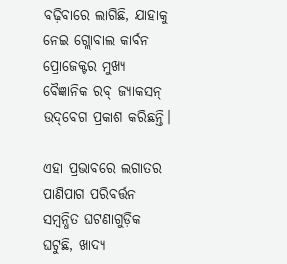ବଢ଼ିବାରେ ଲାଗିଛି, ଯାହାକୁ ନେଇ ଗ୍ଲୋବାଲ କାର୍ବନ ପ୍ରୋଜେକ୍ଟର ମୁଖ୍ୟ ବୈଜ୍ଞାନିକ ରବ୍‌ ଜ୍ୟାକସନ୍ ଉଦ୍‌ବେଗ ପ୍ରକାଶ କରିଛନ୍ତି।

ଏହା ପ୍ରଭାବରେ ଲଗାତର ପାଣିପାଗ ପରିବର୍ତ୍ତନ ସମ୍ବନ୍ଧିତ ଘଟଣାଗୁଡ଼ିକ ଘଟୁଛି, ଖାଦ୍ୟ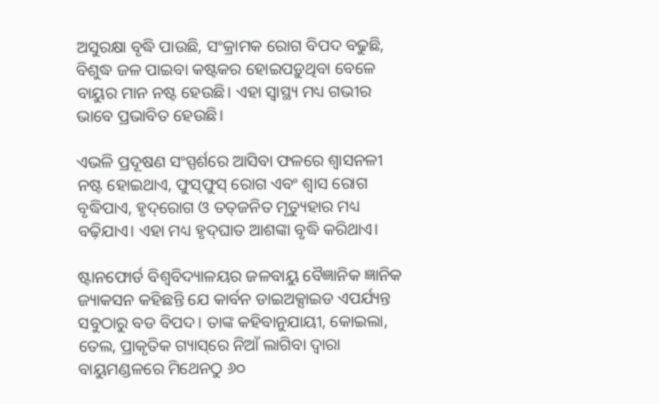ଅସୁରକ୍ଷା ବୃଦ୍ଧି ପାଉଛି, ସଂକ୍ରାମକ ରୋଗ ବିପଦ ବଢୁଛି, ବିଶୁଦ୍ଧ ଜଳ ପାଇବା କଷ୍ଟକର ହୋଇପଡ଼ୁଥିବା ବେଳେ ବାୟୁର ମାନ ନଷ୍ଟ ହେଉଛି। ଏହା ସ୍ୱାସ୍ଥ୍ୟ ମଧ୍ୟ ଗଭୀର ଭାବେ ପ୍ରଭାବିତ ହେଉଛି।

ଏଭଳି ପ୍ରଦୂଷଣ ସଂସ୍ପର୍ଶରେ ଆସିବା ଫଳରେ ଶ୍ୱାସନଳୀ ନଷ୍ଟ ହୋଇଥାଏ, ଫୁସ୍‌ଫୁସ୍‌ ରୋଗ ଏବଂ ଶ୍ୱାସ ରୋଗ ବୃଦ୍ଧିପାଏ, ହୃଦ୍‌ରୋଗ ଓ ତତ୍‌ଜନିତ ମୃତ୍ୟୁହାର ମଧ୍ୟ ବଢ଼ିଯାଏ। ଏହା ମଧ୍ୟ ହୃଦ୍‌ଘାତ ଆଶଙ୍କା ବୃଦ୍ଧି କରିଥାଏ।

ଷ୍ଟାନଫୋର୍ଡ ବିଶ୍ୱବିଦ୍ୟାଳୟର ଜଳବାୟୁ ବୈଜ୍ଞାନିକ ଜ୍ଞାନିକ ଜ୍ୟାକସନ କହିଛନ୍ତି ଯେ କାର୍ବନ ଡାଇଅକ୍ସାଇଡ ଏପର୍ଯ୍ୟନ୍ତ ସବୁଠାରୁ ବଡ ବିପଦ। ତାଙ୍କ କହିବାନୁଯାୟୀ, କୋଇଲା, ତେଲ, ପ୍ରାକୃତିକ ଗ୍ୟାସ୍‌ରେ ନିଆଁ ଲାଗିବା ଦ୍ୱାରା ବାୟୁମଣ୍ଡଳରେ ମିଥେନଠୁ ୬୦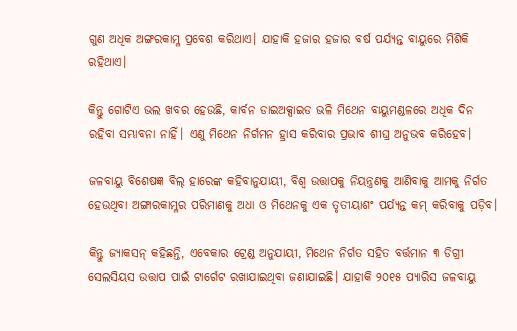ଗୁଣ ଅଧିକ ଅଙ୍ଗରକାମ୍ଳ ପ୍ରବେଶ କରିଥାଏ। ଯାହାକି ହଜାର ହଜାର ବର୍ଷ ପର୍ଯ୍ୟନ୍ତ ବାୟୁରେ ମିଶିକି ରହିଥାଏ।

କିନ୍ତୁ ଗୋଟିଏ ଭଲ ଖବର ହେଉଛି, କାର୍ବନ ଡାଇଅକ୍ସାଇଡ ଭଳି ମିଥେନ ବାୟୁମଣ୍ଡଳରେ ଅଧିକ ଦିନ ରହିବା ସମ୍ଭାବନା ନାହିଁ। ଏଣୁ ମିଥେନ ନିର୍ଗମନ ହ୍ରାସ କରିବାର ପ୍ରଭାବ ଶୀଘ୍ର ଅନୁଭବ କରିହେବ।

ଜଳବାୟୁ ବିଶେଷଜ୍ଞ ବିଲ୍‌ ହାରେଙ୍କ କହିବାନୁଯାୟୀ, ବିଶ୍ୱ ଉତ୍ତାପକୁ ନିୟନ୍ତ୍ରଣକୁ ଆଣିବାକୁ ଆମକୁ ନିର୍ଗତ ହେଉଥିବା ଅଙ୍ଗାରକାମ୍ଳର ପରିମାଣକୁ ଅଧା ଓ ମିଥେନକୁ ଏକ ତୃତୀୟାଶଂ ପର୍ଯ୍ୟନ୍ତ କମ୍‌ କରିବାକୁ ପଡ଼ିବ।

କିନ୍ତୁ ଜ୍ୟାକସନ୍‌ କହିଛନ୍ତି, ଏବେକାର ଟ୍ରେଣ୍ଡ ଅନୁଯାୟୀ, ମିଥେନ ନିର୍ଗତ ସହିତ ବର୍ତ୍ତମାନ ୩ ଡିଗ୍ରୀ ସେଲସିୟସ ଉତ୍ତାପ ପାଇଁ ଟାର୍ଗେଟ ରଖାଯାଇଥିବା ଜଣାଯାଇଛି। ଯାହାକି ୨୦୧୫ ପ୍ୟାରିସ ଜଳବାୟୁ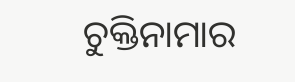ଚୁକ୍ତିନାମାର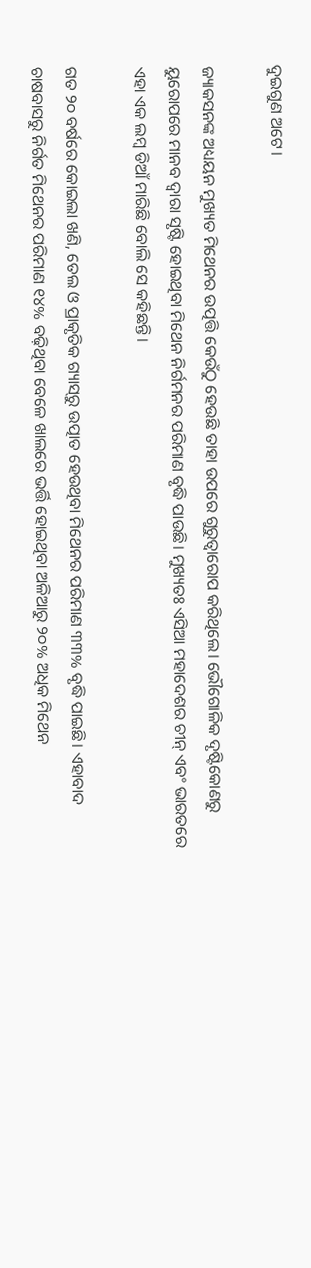ଦୁଇଗୁଣ ଅଟେ।

ଜ୍ୟାକସନଙ୍କ ଅଧ୍ୟୟନ ମୁଖ୍ୟତ ମିଥେନର ଉତ୍ପତ୍ତି କେଉଁଠୁ ହେଉଛି ତାହା ଉପରେ ଗୁରୁତ୍ୱାରୋପ କରିଥିଲେ। ଭୌଗୋଳିକ ଦୃଷ୍ଟିକୋଣରୁ ୟୁରୋପରେ ମାନବ ଦ୍ୱାରା ସୃଷ୍ଟି ହୋଇଥିବା ମିଥେନ ନିର୍ଗମନର ପରିମାଣ ବୃଦ୍ଧି ପାଉଛି। ମୁଖ୍ୟତଃ ଏସିଆ ମହାଦେଶର ଚୀନ୍ ଏବଂ ଭାରତରେ ଏହା ଏକ ଲମ୍ବ ଡିଆଁ ମାରିଛି ବୋଲି ସେ କହିଛନ୍ତି।

ଗତ ୨୦ ବର୍ଷରେ କୋଇଲା ଖଣି, ତେଲ ଓ ପ୍ରାକୃତିକ ଗ୍ୟାସ୍‌ରୁ ଉତ୍ପାତ ହେଉଥିବା ମିଥେନର ପରିମାଣ ୩୩% ବୃଦ୍ଧି ପାଇଛି। ଏହାବାଦ ଚାଷବାସରୁ ନିର୍ଗତ ମିଥେନର ପରିମାଣ ୧୪% ବଢ଼ିଥିବା ବେଳେ ଖାଲରେ ଭର୍ତ୍ତି ହୋଇଥିବା ଅଳିଆରୁ ୨୦% ଅଧିକ ମିଥେନ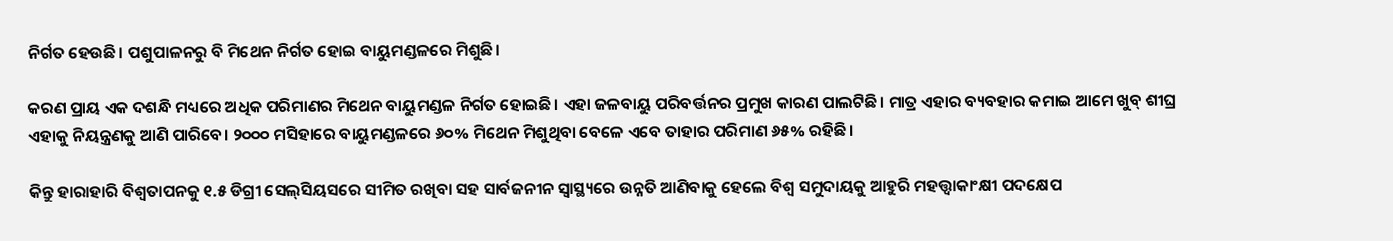ନିର୍ଗତ ହେଉଛି। ପଶୁପାଳନରୁ ବି ମିଥେନ ନିର୍ଗତ ହୋଇ ବାୟୁମଣ୍ଡଳରେ ମିଶୁଛି।

କରଣ ପ୍ରାୟ ଏକ ଦଶନ୍ଧି ମଧ୍ୟରେ ଅଧିକ ପରିମାଣର ମିଥେନ ବାୟୁମଣ୍ଡଳ ନିର୍ଗତ ହୋଇଛି। ଏହା ଜଳବାୟୁ ପରିବର୍ତ୍ତନର ପ୍ରମୁଖ କାରଣ ପାଲଟିଛି। ମାତ୍ର ଏହାର ବ୍ୟବହାର କମାଇ ଆମେ ଖୁବ୍‌ ଶୀଘ୍ର ଏହାକୁ ନିୟନ୍ତ୍ରଣକୁ ଆଣି ପାରିବେ। ୨୦୦୦ ମସିହାରେ ବାୟୁମଣ୍ଡଳରେ ୬୦% ମିଥେନ ମିଶୁଥିବା ବେଳେ ଏବେ ତାହାର ପରିମାଣ ୬୫% ରହିଛି।

କିନ୍ତୁ ହାରାହାରି ବିଶ୍ୱତାପନକୁ ୧.୫ ଡିଗ୍ରୀ ସେଲ୍‌ସିୟସରେ ସୀମିତ ରଖିବା ସହ ସାର୍ବଜନୀନ ସ୍ୱାସ୍ଥ୍ୟରେ ଉନ୍ନତି ଆଣିବାକୁ ହେଲେ ବିଶ୍ୱ ସମୁଦାୟକୁ ଆହୁରି ମହତ୍ତ୍ୱାକାଂକ୍ଷୀ ପଦକ୍ଷେପ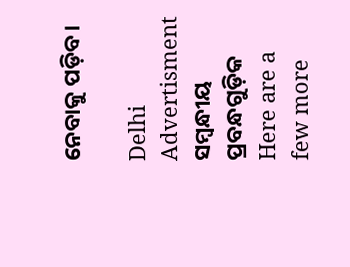ନେବାକୁ ପଡ଼ିବ।

Delhi
Advertisment
ସମ୍ବନ୍ଧୀୟ ପ୍ରବନ୍ଧଗୁଡ଼ିକ
Here are a few more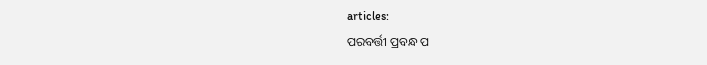articles:
ପରବର୍ତ୍ତୀ ପ୍ରବନ୍ଧ ପ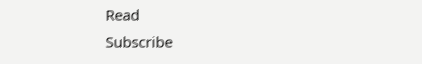Read
Subscribe